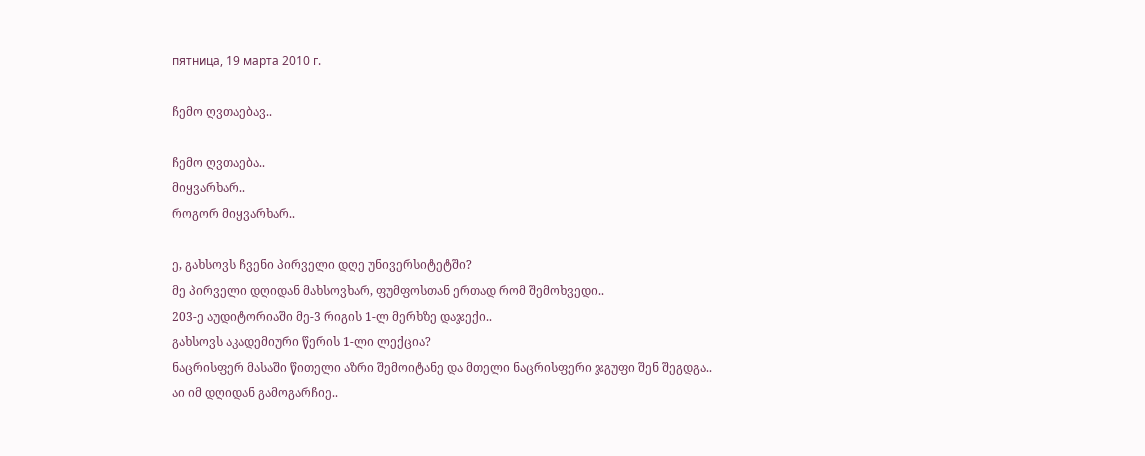пятница, 19 марта 2010 г.

ჩემო ღვთაებავ..

ჩემო ღვთაება..
მიყვარხარ..
როგორ მიყვარხარ..

ე, გახსოვს ჩვენი პირველი დღე უნივერსიტეტში?
მე პირველი დღიდან მახსოვხარ, ფუმფოსთან ერთად რომ შემოხვედი..
203-ე აუდიტორიაში მე-3 რიგის 1-ლ მერხზე დაჯექი..
გახსოვს აკადემიური წერის 1-ლი ლექცია?
ნაცრისფერ მასაში წითელი აზრი შემოიტანე და მთელი ნაცრისფერი ჯგუფი შენ შეგდგა..
აი იმ დღიდან გამოგარჩიე..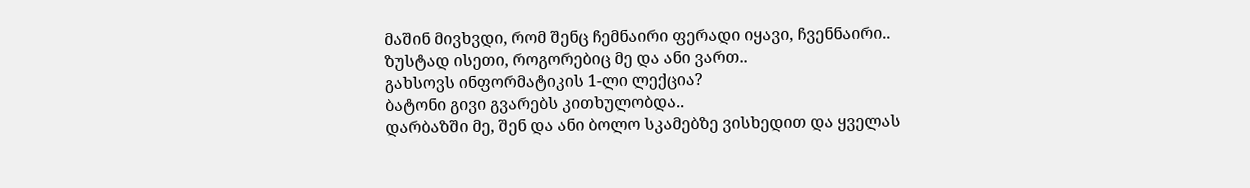მაშინ მივხვდი, რომ შენც ჩემნაირი ფერადი იყავი, ჩვენნაირი..
ზუსტად ისეთი, როგორებიც მე და ანი ვართ..
გახსოვს ინფორმატიკის 1-ლი ლექცია?
ბატონი გივი გვარებს კითხულობდა..
დარბაზში მე, შენ და ანი ბოლო სკამებზე ვისხედით და ყველას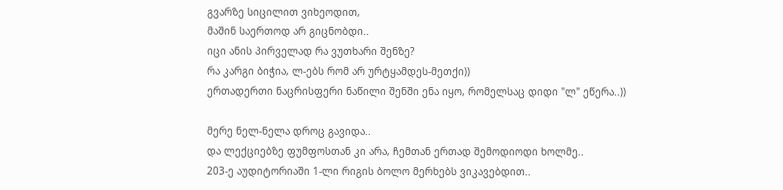გვარზე სიცილით ვიხეოდით,
მაშინ საერთოდ არ გიცნობდი..
იცი ანის პირველად რა ვუთხარი შენზე?
რა კარგი ბიჭია, ლ-ებს რომ არ ურტყამდეს-მეთქი))
ერთადერთი ნაცრისფერი ნაწილი შენში ენა იყო, რომელსაც დიდი "ლ" ეწერა..))

მერე ნელ-ნელა დროც გავიდა..
და ლექციებზე ფუმფოსთან კი არა, ჩემთან ერთად შემოდიოდი ხოლმე..
203-ე აუდიტორიაში 1-ლი რიგის ბოლო მერხებს ვიკავებდით..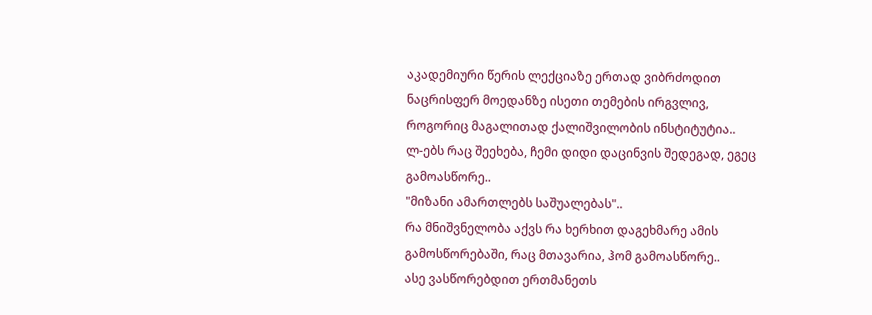აკადემიური წერის ლექციაზე ერთად ვიბრძოდით ნაცრისფერ მოედანზე ისეთი თემების ირგვლივ,
როგორიც მაგალითად ქალიშვილობის ინსტიტუტია..
ლ-ებს რაც შეეხება, ჩემი დიდი დაცინვის შედეგად, ეგეც გამოასწორე..
"მიზანი ამართლებს საშუალებას"..
რა მნიშვნელობა აქვს რა ხერხით დაგეხმარე ამის გამოსწორებაში, რაც მთავარია, ჰომ გამოასწორე..
ასე ვასწორებდით ერთმანეთს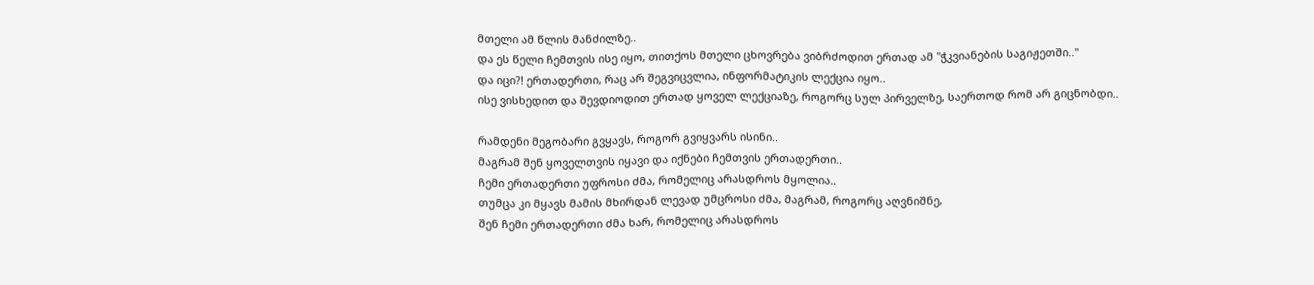მთელი ამ წლის მანძილზე..
და ეს წელი ჩემთვის ისე იყო, თითქოს მთელი ცხოვრება ვიბრძოდით ერთად ამ "ჭკვიანების საგიჟეთში.."
და იცი?! ერთადერთი, რაც არ შეგვიცვლია, ინფორმატიკის ლექცია იყო..
ისე ვისხედით და შევდიოდით ერთად ყოველ ლექციაზე, როგორც სულ პირველზე, საერთოდ რომ არ გიცნობდი..

რამდენი მეგობარი გვყავს, როგორ გვიყვარს ისინი..
მაგრამ შენ ყოველთვის იყავი და იქნები ჩემთვის ერთადერთი..
ჩემი ერთადერთი უფროსი ძმა, რომელიც არასდროს მყოლია..
თუმცა კი მყავს მამის მხირდან ლევად უმცროსი ძმა, მაგრამ, როგორც აღვნიშნე,
შენ ჩემი ერთადერთი ძმა ხარ, რომელიც არასდროს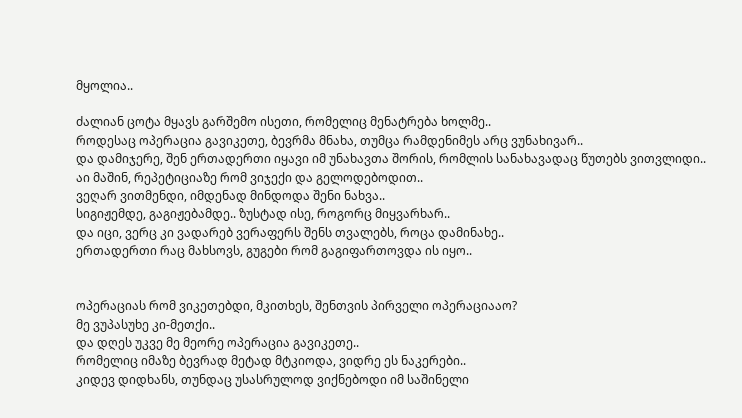მყოლია..

ძალიან ცოტა მყავს გარშემო ისეთი, რომელიც მენატრება ხოლმე..
როდესაც ოპერაცია გავიკეთე, ბევრმა მნახა, თუმცა რამდენიმეს არც ვუნახივარ..
და დამიჯერე, შენ ერთადერთი იყავი იმ უნახავთა შორის, რომლის სანახავადაც წუთებს ვითვლიდი..
აი მაშინ, რეპეტიციაზე რომ ვიჯექი და გელოდებოდით..
ვეღარ ვითმენდი, იმდენად მინდოდა შენი ნახვა..
სიგიჟემდე, გაგიჟებამდე.. ზუსტად ისე, როგორც მიყვარხარ..
და იცი, ვერც კი ვადარებ ვერაფერს შენს თვალებს, როცა დამინახე..
ერთადერთი რაც მახსოვს, გუგები რომ გაგიფართოვდა ის იყო..


ოპერაციას რომ ვიკეთებდი, მკითხეს, შენთვის პირველი ოპერაციააო?
მე ვუპასუხე კი-მეთქი..
და დღეს უკვე მე მეორე ოპერაცია გავიკეთე..
რომელიც იმაზე ბევრად მეტად მტკიოდა, ვიდრე ეს ნაკერები..
კიდევ დიდხანს, თუნდაც უსასრულოდ ვიქნებოდი იმ საშინელი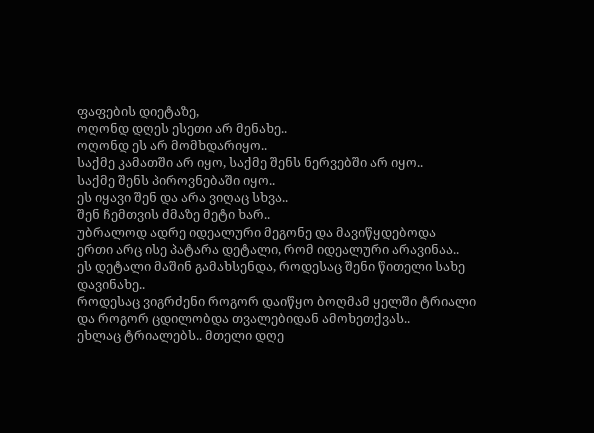ფაფების დიეტაზე,
ოღონდ დღეს ესეთი არ მენახე..
ოღონდ ეს არ მომხდარიყო..
საქმე კამათში არ იყო, საქმე შენს ნერვებში არ იყო..
საქმე შენს პიროვნებაში იყო..
ეს იყავი შენ და არა ვიღაც სხვა..
შენ ჩემთვის ძმაზე მეტი ხარ..
უბრალოდ ადრე იდეალური მეგონე და მავიწყდებოდა
ერთი არც ისე პატარა დეტალი, რომ იდეალური არავინაა..
ეს დეტალი მაშინ გამახსენდა, როდესაც შენი წითელი სახე დავინახე..
როდესაც ვიგრძენი როგორ დაიწყო ბოღმამ ყელში ტრიალი და როგორ ცდილობდა თვალებიდან ამოხეთქვას..
ეხლაც ტრიალებს.. მთელი დღე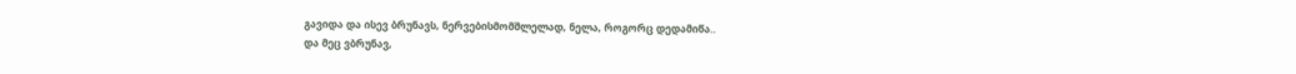გავიდა და ისევ ბრუნავს, ნერვებისმომშლელად, ნელა, როგორც დედამიწა..
და მეც ვბრუნავ,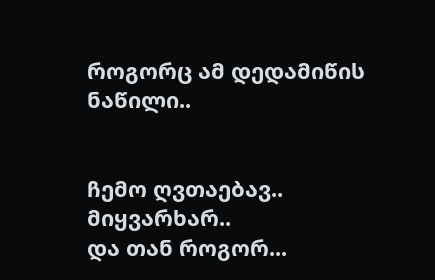როგორც ამ დედამიწის ნაწილი..


ჩემო ღვთაებავ..
მიყვარხარ..
და თან როგორ...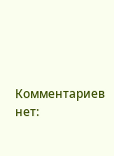Комментариев нет: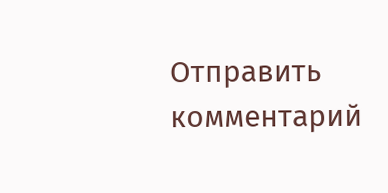Отправить комментарий